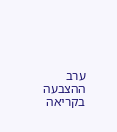ערב ההצבעה בקריאה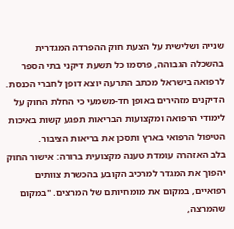שנייה ושלישית על הצעת חוק ההפרדה המגדרית בהשכלה הגבוהה, פרסמו כל תשעת דיקני בתי הספר לרפואה בישראל מכתב התרעה יוצא דופן לחברי הכנסת. הדיקנים מזהירים באופן חד-משמעי כי החלת החוק על לימודי הרפואה ומקצועות הבריאות תפגע קשות באיכות הטיפול הרפואי בארץ ותסכן את בריאות הציבור.
בלב האזהרה עומדת טענה מקצועית ברורה: אישור החוק יהפוך את המגדר למרכיב הקובע בהכשרת צוותים רפואיים, במקום את מומחיותם של המרצים. "במקום שהמרצה,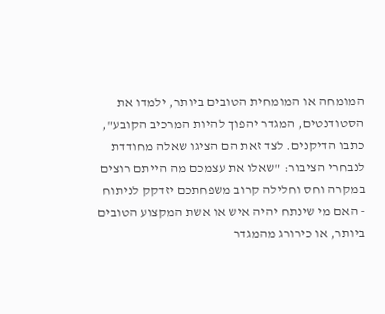המומחה או המומחית הטובים ביותר, ילמדו את הסטודנטים, המגדר יהפוך להיות המרכיב הקובע", כתבו הדיקנים. לצד זאת הם הציגו שאלה מחודדת לנבחרי הציבור: "שאלו את עצמכם מה הייתם רוצים במקרה וחס וחלילה קרוב משפחתכם יזדקק לניתוח - האם מי שינתח יהיה איש או אשת המקצוע הטובים ביותר, או כירורג מהמגדר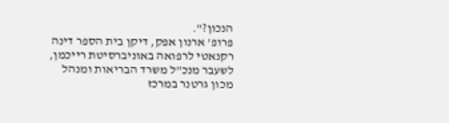הנכון?".
פרופ' ארנון אפק, דיקן בית הספר דינה רקנאטי לרפואה באוניברסיטת רייכמן, לשעבר מנכ"ל משרד הבריאות ומנהל מכון גרטנר במרכז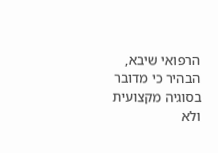הרפואי שיבא, הבהיר כי מדובר בסוגיה מקצועית ולא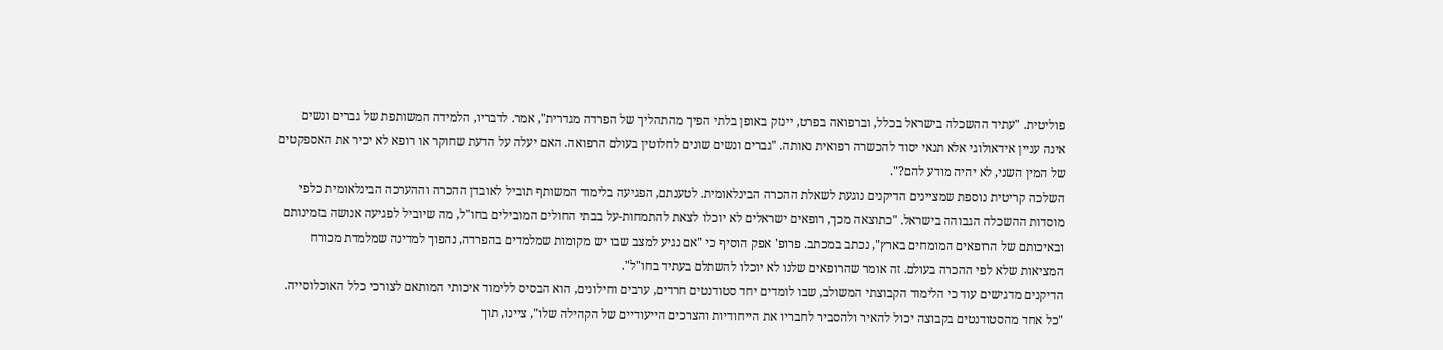פוליטית. "עתיד ההשכלה בישראל בכלל, וברפואה בפרט, יינזק באופן בלתי הפיך מהתהליך של הפרדה מגדרית", אמר. לדבריו, הלמידה המשותפת של גברים ונשים אינה עניין אידאולוגי אלא תנאי יסוד להכשרה רפואית נאותה. "גברים ונשים שונים לחלוטין בעולם הרפואה. האם יעלה על הדעת שחוקר או רופא לא יכיר את האספקטים של המין השני, לא יהיה מודע להם?".
השלכה קריטית נוספת שמציינים הדיקנים נוגעת לשאלת ההכרה הבינלאומית. לטענתם, הפגיעה בלימוד המשותף תוביל לאובדן ההכרה וההערכה הבינלאומית כלפי מוסדות ההשכלה הגבוהה בישראל. "כתוצאה מכך, רופאים ישראלים לא יוכלו לצאת להתמחות-על בבתי החולים המובילים בחו"ל, מה שיוביל לפגיעה אנושה בזמינותם ובאיכותם של הרופאים המומחים בארץ", נכתב במכתב. פרופ' אפק הוסיף כי "אם נגיע למצב שבו יש מקומות שמלמדים בהפרדה, נהפוך למדינה שמלמדת מכורח המציאות שלא לפי ההכרה בעולם. זה אומר שהרופאים שלנו לא יוכלו להשתלם בעתיד בחו"ל".
הדיקנים מדגישים עוד כי הלימוד הקבוצתי המשולב, שבו לומדים יחד סטודנטים חרדים, ערבים וחילונים, הוא הבסיס ללימוד איכותי המותאם לצורכי כלל האוכלוסייה. "כל אחד מהסטודנטים בקבוצה יכול להאיר ולהסביר לחבריו את הייחודיות והצרכים הייעודיים של הקהילה שלו", ציינו, תוך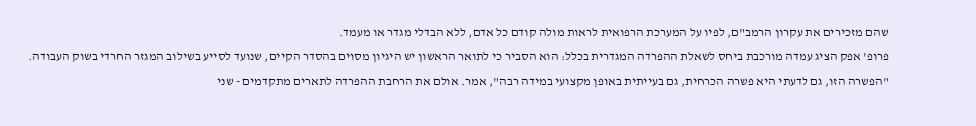שהם מזכירים את עקרון הרמב"ם, לפיו על המערכת הרפואית לראות מולה קודם כל אדם, ללא הבדלי מגדר או מעמד.
פרופ' אפק הציג עמדה מורכבת ביחס לשאלת ההפרדה המגדרית בכלל: הוא הסביר כי לתואר הראשון יש היגיון מסוים בהסדר הקיים, שנועד לסייע בשילוב המגזר החרדי בשוק העבודה. "הפשרה הזו, גם לדעתי היא פשרה הכרחית, גם בעייתית באופן מקצועי במידה רבה", אמר. אולם את הרחבת ההפרדה לתארים מתקדמים - שני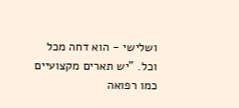ושלישי - הוא דחה מכל וכל. "יש תארים מקצועיים כמו רפואה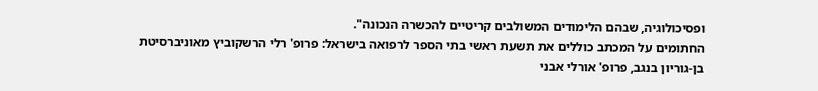ופסיכולוגיה, שבהם הלימודים המשולבים קריטיים להכשרה הנכונה".
החתומים על המכתב כוללים את תשעת ראשי בתי הספר לרפואה בישראל: פרופ' רלי הרשקוביץ מאוניברסיטת בן-גוריון בנגב, פרופ' אורלי אבני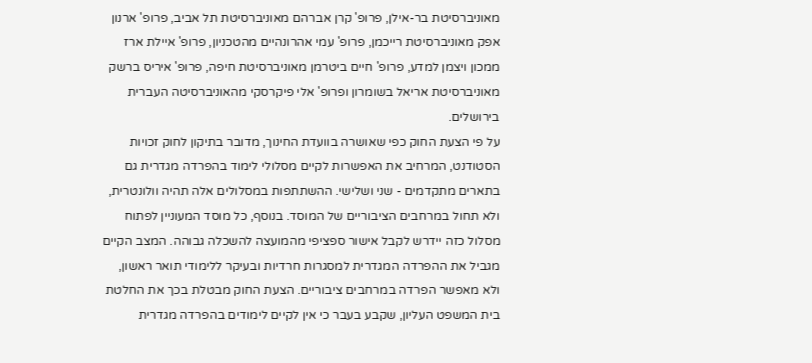מאוניברסיטת בר-אילן, פרופ' קרן אברהם מאוניברסיטת תל אביב, פרופ' ארנון אפק מאוניברסיטת רייכמן, פרופ' עמי אהרונהיים מהטכניון, פרופ' איילת ארז ממכון ויצמן למדע, פרופ' חיים ביטרמן מאוניברסיטת חיפה, פרופ' איריס ברשק מאוניברסיטת אריאל בשומרון ופרופ' אלי פיקרסקי מהאוניברסיטה העברית בירושלים.
על פי הצעת החוק כפי שאושרה בוועדת החינוך, מדובר בתיקון לחוק זכויות הסטודנט, המרחיב את האפשרות לקיים מסלולי לימוד בהפרדה מגדרית גם בתארים מתקדמים - שני ושלישי. ההשתתפות במסלולים אלה תהיה וולונטרית, ולא תחול במרחבים הציבוריים של המוסד. בנוסף, כל מוסד המעוניין לפתוח מסלול כזה יידרש לקבל אישור ספציפי מהמועצה להשכלה גבוהה. המצב הקיים מגביל את ההפרדה המגדרית למסגרות חרדיות ובעיקר ללימודי תואר ראשון, ולא מאפשר הפרדה במרחבים ציבוריים. הצעת החוק מבטלת בכך את החלטת בית המשפט העליון, שקבע בעבר כי אין לקיים לימודים בהפרדה מגדרית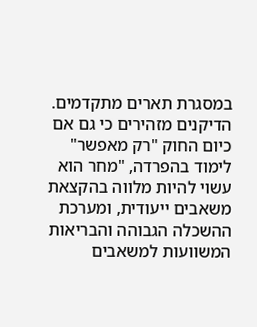במסגרת תארים מתקדמים.
הדיקנים מזהירים כי גם אם כיום החוק "רק מאפשר" לימוד בהפרדה, "מחר הוא עשוי להיות מלווה בהקצאת משאבים ייעודית, ומערכת ההשכלה הגבוהה והבריאות המשוועות למשאבים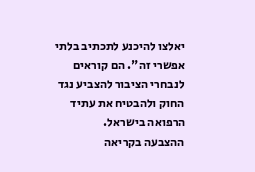יאלצו להיכנע לתכתיב בלתי אפשרי זה". הם קוראים לנבחרי הציבור להצביע נגד החוק ולהבטיח את עתיד הרפואה בישראל.
ההצבעה בקריאה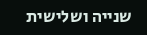שנייה ושלישית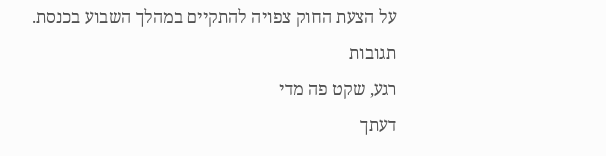על הצעת החוק צפויה להתקיים במהלך השבוע בכנסת.
תגובות
רגע, שקט פה מדי
דעתך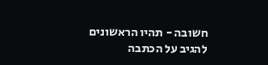חשובה - תהיו הראשונים להגיב על הכתבה